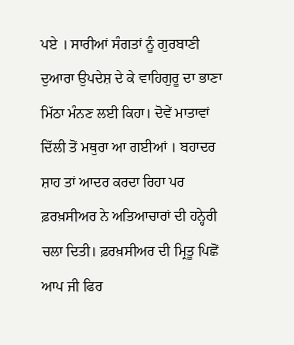ਪਏ । ਸਾਰੀਆਂ ਸੰਗਤਾਂ ਨੂੰ ਗੁਰਬਾਣੀ ਦੁਆਰਾ ਉਪਦੇਸ਼ ਦੇ ਕੇ ਵਾਹਿਗੁਰੂ ਦਾ ਭਾਣਾ ਮਿੱਠਾ ਮੰਨਣ ਲਈ ਕਿਹਾ। ਦੋਵੇਂ ਮਾਤਾਵਾਂ ਦਿੱਲੀ ਤੋਂ ਮਥੁਰਾ ਆ ਗਈਆਂ । ਬਹਾਦਰ ਸ਼ਾਹ ਤਾਂ ਆਦਰ ਕਰਦਾ ਰਿਹਾ ਪਰ ਫ਼ਰਖ਼ਸੀਅਰ ਨੇ ਅਤਿਆਚਾਰਾਂ ਦੀ ਹਨ੍ਹੇਰੀ ਚਲਾ ਦਿਤੀ। ਫ਼ਰਖ਼ਸੀਅਰ ਦੀ ਮ੍ਰਿਤੂ ਪਿਛੋਂ ਆਪ ਜੀ ਫਿਰ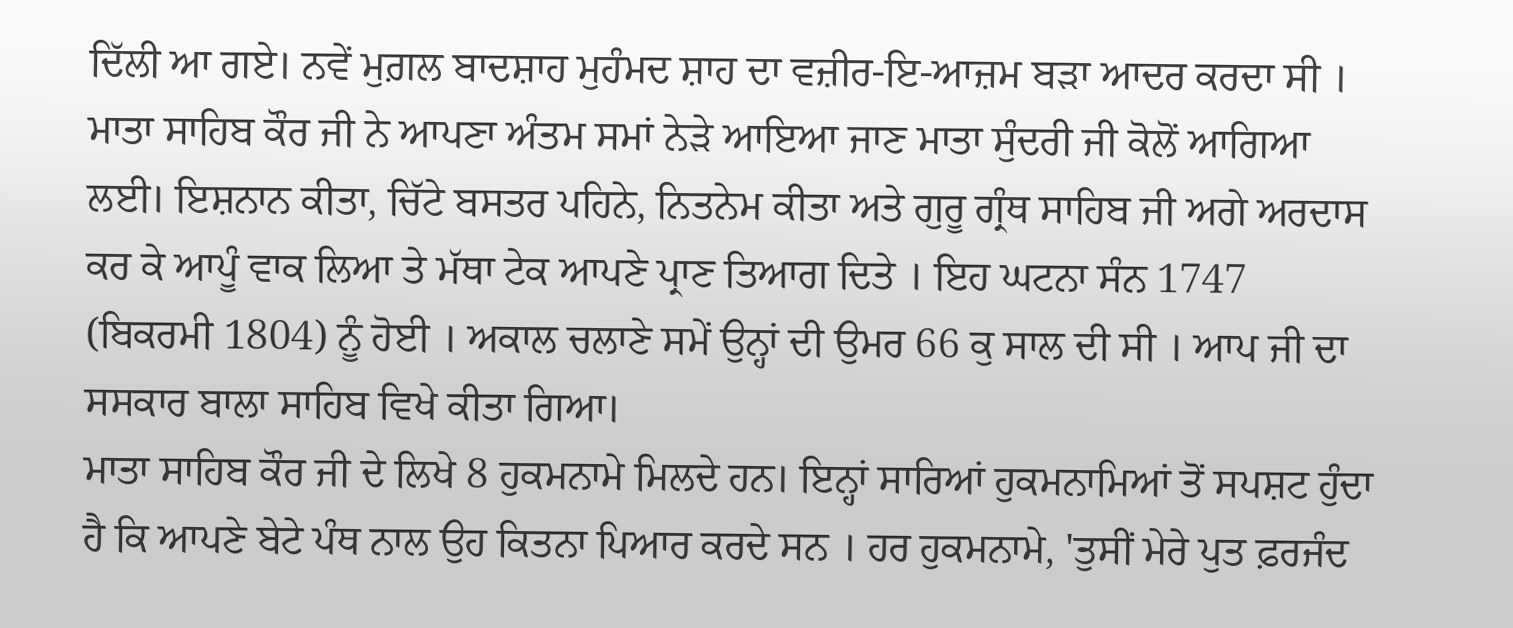ਦਿੱਲੀ ਆ ਗਏ। ਨਵੇਂ ਮੁਗ਼ਲ ਬਾਦਸ਼ਾਹ ਮੁਹੰਮਦ ਸ਼ਾਹ ਦਾ ਵਜ਼ੀਰ-ਇ-ਆਜ਼ਮ ਬੜਾ ਆਦਰ ਕਰਦਾ ਸੀ ।
ਮਾਤਾ ਸਾਹਿਬ ਕੌਰ ਜੀ ਨੇ ਆਪਣਾ ਅੰਤਮ ਸਮਾਂ ਨੇੜੇ ਆਇਆ ਜਾਣ ਮਾਤਾ ਸੁੰਦਰੀ ਜੀ ਕੋਲੋਂ ਆਗਿਆ ਲਈ। ਇਸ਼ਨਾਨ ਕੀਤਾ, ਚਿੱਟੇ ਬਸਤਰ ਪਹਿਨੇ, ਨਿਤਨੇਮ ਕੀਤਾ ਅਤੇ ਗੁਰੂ ਗ੍ਰੰਥ ਸਾਹਿਬ ਜੀ ਅਗੇ ਅਰਦਾਸ ਕਰ ਕੇ ਆਪੂੰ ਵਾਕ ਲਿਆ ਤੇ ਮੱਥਾ ਟੇਕ ਆਪਣੇ ਪ੍ਰਾਣ ਤਿਆਗ ਦਿਤੇ । ਇਹ ਘਟਨਾ ਸੰਨ 1747 (ਬਿਕਰਮੀ 1804) ਨੂੰ ਹੋਈ । ਅਕਾਲ ਚਲਾਣੇ ਸਮੇਂ ਉਨ੍ਹਾਂ ਦੀ ਉਮਰ 66 ਕੁ ਸਾਲ ਦੀ ਸੀ । ਆਪ ਜੀ ਦਾ ਸਸਕਾਰ ਬਾਲਾ ਸਾਹਿਬ ਵਿਖੇ ਕੀਤਾ ਗਿਆ।
ਮਾਤਾ ਸਾਹਿਬ ਕੌਰ ਜੀ ਦੇ ਲਿਖੇ 8 ਹੁਕਮਨਾਮੇ ਮਿਲਦੇ ਹਨ। ਇਨ੍ਹਾਂ ਸਾਰਿਆਂ ਹੁਕਮਨਾਮਿਆਂ ਤੋਂ ਸਪਸ਼ਟ ਹੁੰਦਾ ਹੈ ਕਿ ਆਪਣੇ ਬੇਟੇ ਪੰਥ ਨਾਲ ਉਹ ਕਿਤਨਾ ਪਿਆਰ ਕਰਦੇ ਸਨ । ਹਰ ਹੁਕਮਨਾਮੇ, 'ਤੁਸੀਂ ਮੇਰੇ ਪੁਤ ਫ਼ਰਜੰਦ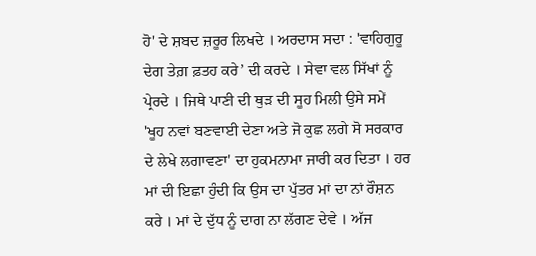ਹੋ' ਦੇ ਸ਼ਬਦ ਜ਼ਰੂਰ ਲਿਖਦੇ । ਅਰਦਾਸ ਸਦਾ : 'ਵਾਹਿਗੁਰੂ ਦੇਗ ਤੇਗ਼ ਫ਼ਤਹ ਕਰੇ’ ਦੀ ਕਰਦੇ । ਸੇਵਾ ਵਲ ਸਿੱਖਾਂ ਨੂੰ ਪ੍ਰੇਰਦੇ । ਜਿਥੇ ਪਾਣੀ ਦੀ ਥੁੜ ਦੀ ਸੂਹ ਮਿਲੀ ਉਸੇ ਸਮੇਂ 'ਖੂਹ ਨਵਾਂ ਬਣਵਾਈ ਦੇਣਾ ਅਤੇ ਜੋ ਕੁਛ ਲਗੇ ਸੋ ਸਰਕਾਰ ਦੇ ਲੇਖੇ ਲਗਾਵਣਾ' ਦਾ ਹੁਕਮਨਾਮਾ ਜਾਰੀ ਕਰ ਦਿਤਾ । ਹਰ ਮਾਂ ਦੀ ਇਛਾ ਹੁੰਦੀ ਕਿ ਉਸ ਦਾ ਪੁੱਤਰ ਮਾਂ ਦਾ ਨਾਂ ਰੌਸ਼ਨ ਕਰੇ । ਮਾਂ ਦੇ ਦੁੱਧ ਨੂੰ ਦਾਗ ਨਾ ਲੱਗਣ ਦੇਵੇ । ਅੱਜ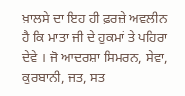ਖ਼ਾਲਸੇ ਦਾ ਇਹ ਹੀ ਫ਼ਰਜ਼ੇ ਅਵਲੀਨ ਹੈ ਕਿ ਮਾਤਾ ਜੀ ਦੇ ਹੁਕਮਾਂ ਤੇ ਪਹਿਰਾ ਦੇਵੇ । ਜੋ ਆਦਰਸ਼ਾ ਸਿਮਰਨ, ਸੇਵਾ, ਕੁਰਬਾਨੀ, ਜਤ, ਸਤ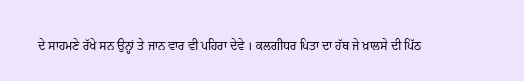ਦੇ ਸਾਹਮਣੇ ਰੱਖੇ ਸਨ ਉਨ੍ਹਾਂ ਤੇ ਜਾਨ ਵਾਰ ਵੀ ਪਹਿਰਾ ਦੇਵੇ । ਕਲਗੀਧਰ ਪਿਤਾ ਦਾ ਹੱਥ ਜੇ ਖ਼ਾਲਸੇ ਦੀ ਪਿੱਠ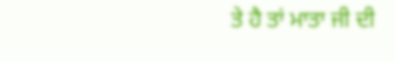ਤੇ ਹੈ ਤਾਂ ਮਾਤਾ ਜੀ ਦੀ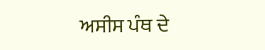ਅਸੀਸ ਪੰਥ ਦੇ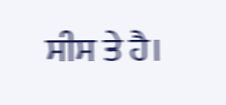ਸੀਸ ਤੇ ਹੈ।